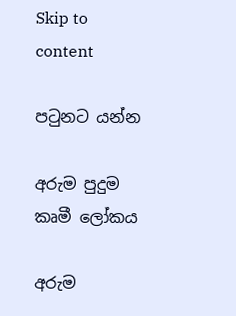Skip to content

පටුනට යන්න

අරුම පුදුම කෘමී ලෝකය

අරුම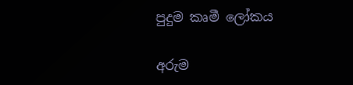පුදුම කෘමී ලෝකය

අරුම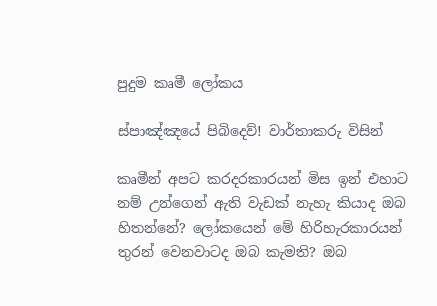පුදුම කෘමී ලෝකය

ස්පාඤ්ඤයේ පිබිදෙව්! වාර්තාකරු විසින්

කෘමීන් අපට කරදරකාරයන් මිස ඉන් එහාට නම් උන්ගෙන් ඇති වැඩක් නැහැ කියාද ඔබ හිතන්නේ? ලෝකයෙන් මේ හිරිහැරකාරයන් තුරන් වෙනවාටද ඔබ කැමති? ඔබ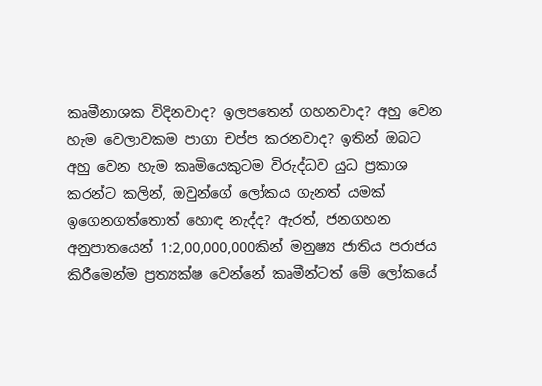කෘමීනාශක විදිනවාද? ඉලපතෙන් ගහනවාද? අහු වෙන හැම වෙලාවකම පාගා චප්ප කරනවාද? ඉතින් ඔබට අහු වෙන හැම කෘමියෙකුටම විරුද්ධව යුධ ප්‍රකාශ කරන්ට කලින්, ඔවුන්ගේ ලෝකය ගැනත් යමක් ඉගෙනගත්තොත් හොඳ නැද්ද? ඇරත්, ජනගහන අනුපාතයෙන් 1:2,00,000,000කින් මනුෂ්‍ය ජාතිය පරාජය කිරීමෙන්ම ප්‍රත්‍යක්ෂ වෙන්නේ කෘමීන්ටත් මේ ලෝකයේ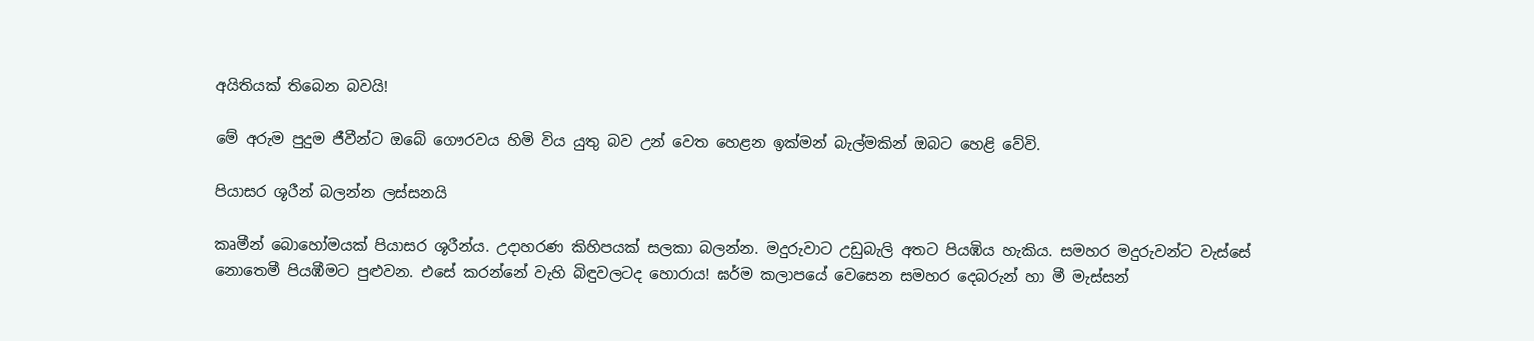අයිතියක් තිබෙන බවයි!

මේ අරුම පුදුම ජීවීන්ට ඔබේ ගෞරවය හිමි විය යුතු බව උන් වෙත හෙළන ඉක්මන් බැල්මකින් ඔබට හෙළි වේවි.

පියාසර ශූරීන් බලන්න ලස්සනයි

කෘමීන් බොහෝමයක් පියාසර ශූරීන්ය. උදාහරණ කිහිපයක් සලකා බලන්න. මදුරුවාට උඩුබැලි අතට පියඹිය හැකිය. සමහර මදුරුවන්ට වැස්සේ නොතෙමී පියඹීමට පුළුවන. එසේ කරන්නේ වැහි බිඳුවලටද හොරාය! ඝර්ම කලාපයේ වෙසෙන සමහර දෙබරුන් හා මී මැස්සන්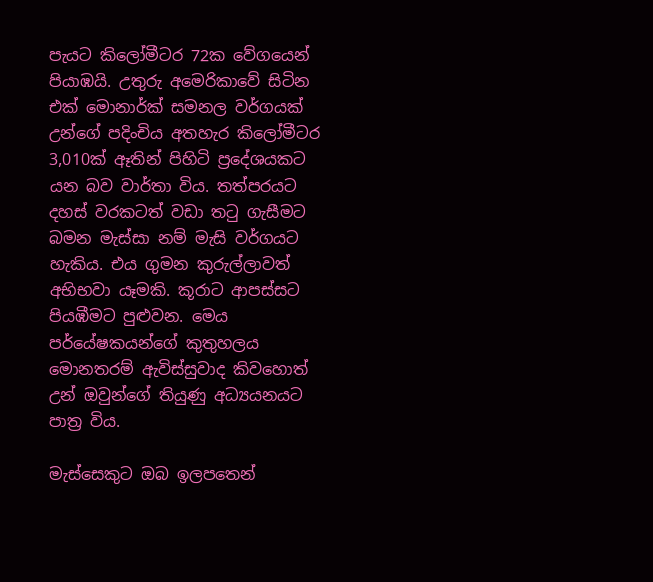පැයට කිලෝමීටර 72ක වේගයෙන් පියාඹයි. උතුරු අමෙරිකාවේ සිටින එක් මොනාර්ක් සමනල වර්ගයක් උන්ගේ පදිංචිය අතහැර කිලෝමීටර 3,010ක් ඈතින් පිහිටි ප්‍රදේශයකට යන බව වාර්තා විය. තත්පරයට දහස් වරකටත් වඩා තටු ගැසීමට බමන මැස්සා නම් මැසි වර්ගයට හැකිය. එය ගුමන කුරුල්ලාවත් අභිභවා යෑමකි. කූරාට ආපස්සට පියඹීමට පුළුවන. මෙය පර්යේෂකයන්ගේ කුතුහලය මොනතරම් ඇවිස්සුවාද කිවහොත් උන් ඔවුන්ගේ තියුණු අධ්‍යයනයට පාත්‍ර විය.

මැස්සෙකුට ඔබ ඉලපතෙන්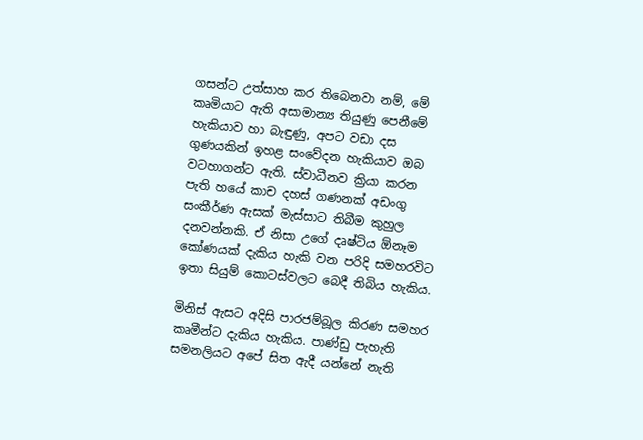ගසන්ට උත්සාහ කර තිබෙනවා නම්, මේ කෘමියාට ඇති අසාමාන්‍ය තියුණු පෙනීමේ හැකියාව හා බැඳුණු, අපට වඩා දස ගුණයකින් ඉහළ සංවේදන හැකියාව ඔබ වටහාගන්ට ඇති. ස්වාධීනව ක්‍රියා කරන පැති හයේ කාච දහස් ගණනක් අඩංගු සංකීර්ණ ඇසක් මැස්සාට තිබීම කුහුල දනවන්නකි. ඒ නිසා උගේ දෘෂ්ටිය ඕනෑම කෝණයක් දැකිය හැකි වන පරිදි සමහරවිට ඉතා සියුම් කොටස්වලට බෙදී තිබිය හැකිය.

මිනිස් ඇසට අදිසි පාරජම්බූල කිරණ සමහර කෘමීන්ට දැකිය හැකිය. පාණ්ඩු පැහැති සමනලියට අපේ සිත ඇදී යන්නේ නැති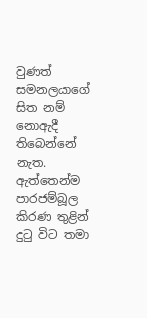වුණත් සමනලයාගේ සිත නම් නොඇදී තිබෙන්නේ නැත. ඇත්තෙන්ම පාරජම්බූල කිරණ තුළින් දුටු විට තමා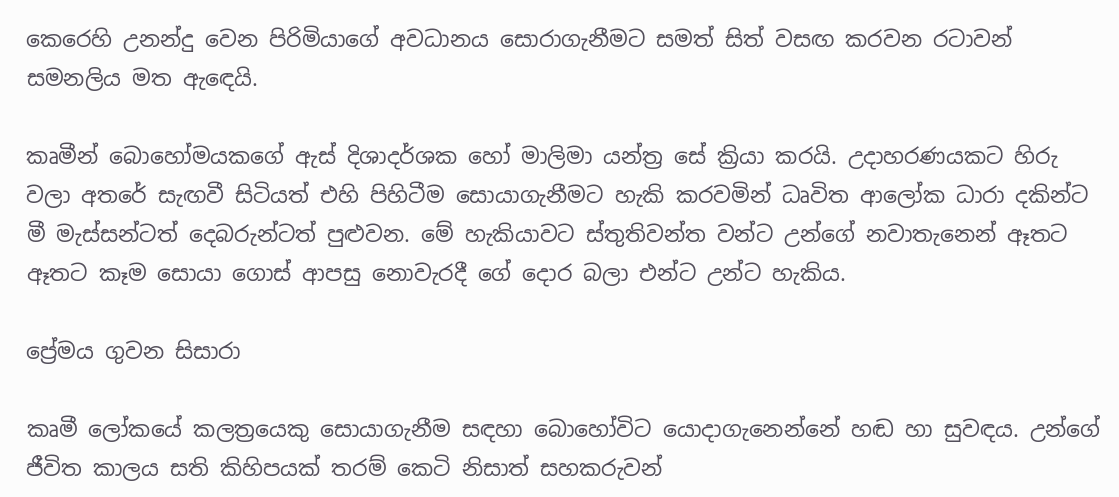කෙරෙහි උනන්දු වෙන පිරිමියාගේ අවධානය සොරාගැනීමට සමත් සිත් වසඟ කරවන රටාවන් සමනලිය මත ඇඳෙයි.

කෘමීන් බොහෝමයකගේ ඇස් දිශාදර්ශක හෝ මාලිමා යන්ත්‍ර සේ ක්‍රියා කරයි. උදාහරණයකට හිරු වලා අතරේ සැඟවී සිටියත් එහි පිහිටීම සොයාගැනීමට හැකි කරවමින් ධෘවිත ආලෝක ධාරා දකින්ට මී මැස්සන්ටත් දෙබරුන්ටත් පුළුවන. මේ හැකියාවට ස්තුතිවන්ත වන්ට උන්ගේ නවාතැනෙන් ඈතට ඈතට කෑම සොයා ගොස් ආපසු නොවැරදී ගේ දොර බලා එන්ට උන්ට හැකිය.

ප්‍රේමය ගුවන සිසාරා

කෘමී ලෝකයේ කලත්‍රයෙකු සොයාගැනීම සඳහා බොහෝවිට යොදාගැනෙන්නේ හඬ හා සුවඳය. උන්ගේ ජීවිත කාලය සති කිහිපයක් තරම් කෙටි නිසාත් සහකරුවන්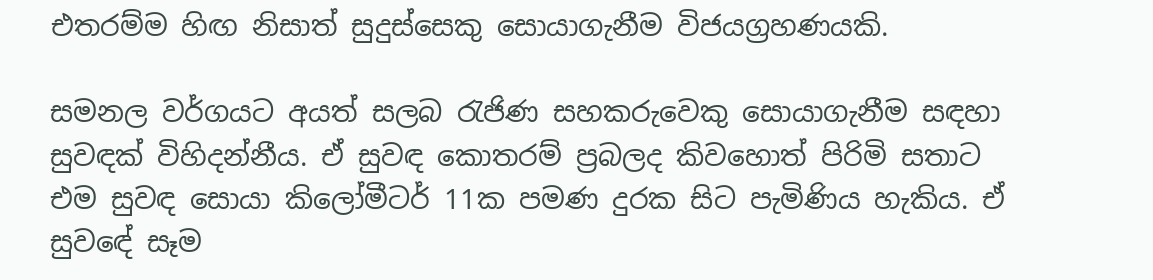එතරම්ම හිඟ නිසාත් සුදුස්සෙකු සොයාගැනීම විජයග්‍රහණයකි.

සමනල වර්ගයට අයත් සලබ රැජිණ සහකරුවෙකු සොයාගැනීම සඳහා සුවඳක් විහිදන්නීය. ඒ සුවඳ කොතරම් ප්‍රබලද කිවහොත් පිරිමි සතාට එම සුවඳ සොයා කිලෝමීටර් 11ක පමණ දුරක සිට පැමිණිය හැකිය. ඒ සුවඳේ සෑම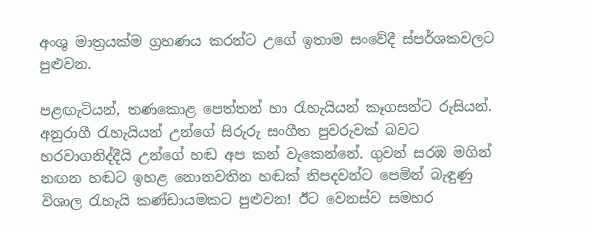අංශු මාත්‍රයක්ම ග්‍රහණය කරන්ට උගේ ඉතාම සංවේදී ස්පර්ශකවලට පුළුවන.

පළඟැටියන්, තණකොළ පෙත්තන් හා රැහැයියන් කෑගසන්ට රුසියන්. අනුරාගී රැහැයියන් උන්ගේ සිරුරු සංගීත පුවරුවක් බවට හරවාගනිද්දීයි උන්ගේ හඬ අප කන් වැකෙන්නේ. ගුවන් සරඹ මගින් නඟන හඬට ඉහළ නොනවතින හඬක් නිපදවන්ට පෙමින් බැඳුණු විශාල රැහැයි කණ්ඩායමකට පුළුවන! ඊට වෙනස්ව සමහර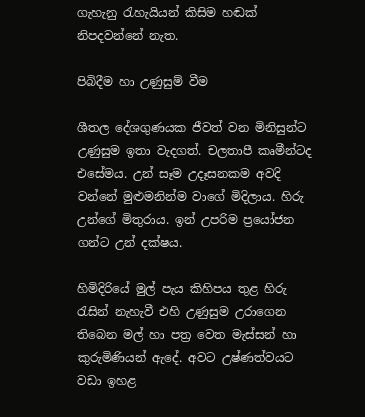ගැහැනු රැහැයියන් කිසිම හඬක් නිපදවන්නේ නැත.

පිබිදීම හා උණුසුම් වීම

ශීතල දේශගුණයක ජීවත් වන මිනිසුන්ට උණුසුම ඉතා වැදගත්. චලතාපී කෘමීන්ටද එසේමය. උන් සෑම උදෑසනකම අවදි වන්නේ මුළුමනින්ම වාගේ මිදිලාය. හිරු උන්ගේ මිතුරාය. ඉන් උපරිම ප්‍රයෝජන ගන්ට උන් දක්ෂය.

හිමිදිරියේ මුල් පැය කිහිපය තුළ හිරු රැසින් නැහැවී එහි උණුසුම උරාගෙන තිබෙන මල් හා පත්‍ර වෙත මැස්සන් හා කුරුමිණියන් ඇදේ. අවට උෂ්ණත්වයට වඩා ඉහළ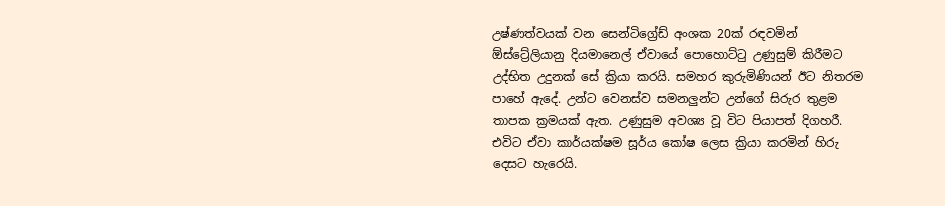උෂ්ණත්වයක් වන සෙන්ටිග්‍රේඩ් අංශක 20ක් රඳවමින් ඕස්ට්‍රේලියානු දියමානෙල් ඒවායේ පොහොට්ටු උණුසුම් කිරීමට උද්භිත උදුනක් සේ ක්‍රියා කරයි. සමහර කුරුමිණියන් ඊට නිතරම පාහේ ඇදේ. උන්ට වෙනස්ව සමනලුන්ට උන්ගේ සිරුර තුළම තාපක ක්‍රමයක් ඇත. උණුසුම අවශ්‍ය වූ විට පියාපත් දිගහරී. එවිට ඒවා කාර්යක්ෂම සූර්ය කෝෂ ලෙස ක්‍රියා කරමින් හිරු දෙසට හැරෙයි.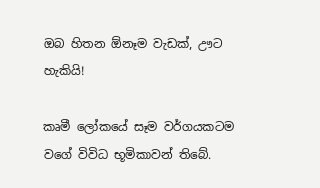ඔබ හිතන ඕනෑම වැඩක්, ඌට හැකියි!

කෘමී ලෝකයේ සෑම වර්ගයකටම වගේ විවිධ භූමිකාවන් තිබේ.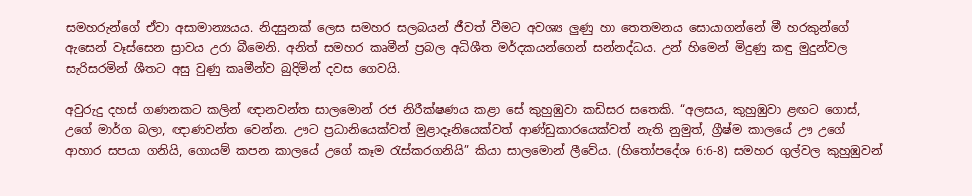සමහරුන්ගේ ඒවා අසාමාන්‍යයය. නිදසුනක් ලෙස සමහර සලබයන් ජීවත් වීමට අවශ්‍ය ලුණු හා තෙතමනය සොයාගන්නේ මී හරකුන්ගේ ඇසෙන් වෑස්සෙන ස්‍රාවය උරා බීමෙනි. අනිත් සමහර කෘමීන් ප්‍රබල අධිශීත මර්දකයන්ගෙන් සන්නද්ධය. උන් හිමෙන් මිදුණු කඳු මුදුන්වල සැරිසරමින් ශීතට අසු වුණු කෘමීන්ව බුදිමින් දවස ගෙවයි.

අවුරුදු දහස් ගණනකට කලින් ඥානවන්ත සාලමොන් රජ නිරීක්ෂණය කළා සේ කුහුඹුවා කඩිසර සතෙකි. “අලසය, කුහුඹුවා ළඟට ගොස්, උගේ මාර්ග බලා, ඥාණවන්ත වෙන්න. ඌට ප්‍රධානියෙක්වත් මුළාදෑනියෙක්වත් ආණ්ඩුකාරයෙක්වත් නැති නුමුත්, ග්‍රීෂ්ම කාලයේ ඌ උගේ ආහාර සපයා ගනියි, ගොයම් කපන කාලයේ උගේ කෑම රැස්කරගනියි” කියා සාලමොන් ලීවේය. (හිතෝපදේශ 6:6-8) සමහර ගුල්වල කුහුඹුවන්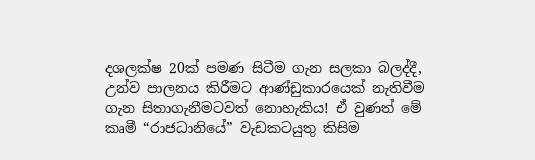දශලක්ෂ 20ක් පමණ සිටීම ගැන සලකා බලද්දී, උන්ව පාලනය කිරීමට ආණ්ඩුකාරයෙක් නැතිවීම ගැන සිතාගැනීමටවත් නොහැකිය! ඒ වුණත් මේ කෘමී “රාජධානියේ” වැඩකටයුතු කිසිම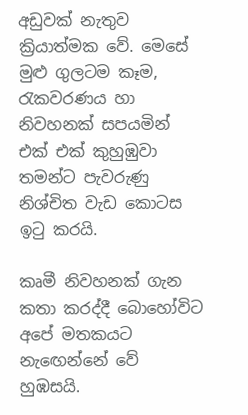අඩුවක් නැතුව ක්‍රියාත්මක වේ. මෙසේ මුළු ගුලටම කෑම, රැකවරණය හා නිවහනක් සපයමින් එක් එක් කුහුඹුවා තමන්ට පැවරුණු නිශ්චිත වැඩ කොටස ඉටු කරයි.

කෘමී නිවහනක් ගැන කතා කරද්දී බොහෝවිට අපේ මතකයට නැඟෙන්නේ වේ හුඹසයි.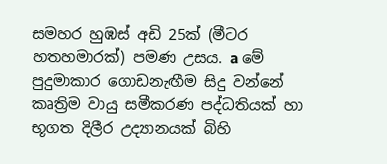සමහර හුඹස් අඩි 25ක් (මීටර හතහමාරක්) පමණ උසය. a මේ පුදුමාකාර ගොඩනැඟීම සිදු වන්නේ කෘත්‍රිම වායු සමීකරණ පද්ධතියක් හා භූගත දිලීර උද්‍යානයක් බිහි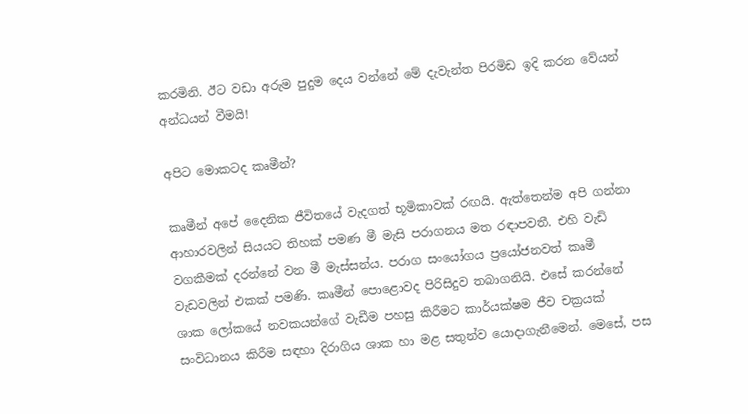කරමිනි. ඊට වඩා අරුම පුදුම දෙය වන්නේ මේ දැවැන්ත පිරමිඩ ඉදි කරන වේයන් අන්ධයන් වීමයි!

අපිට මොකටද කෘමීන්?

කෘමීන් අපේ දෛනික ජීවිතයේ වැදගත් භූමිකාවක් රඟයි. ඇත්තෙන්ම අපි ගන්නා ආහාරවලින් සියයට තිහක් පමණ මී මැසි පරාගනය මත රඳාපවතී. එහි වැඩි වගකීමක් දරන්නේ වන මී මැස්සන්ය. පරාග සංයෝගය ප්‍රයෝජනවත් කෘමී වැඩවලින් එකක් පමණි. කෘමීන් පොළොවද පිරිසිදුව තබාගනියි. එසේ කරන්නේ ශාක ලෝකයේ නවකයන්ගේ වැඩීම පහසු කිරීමට කාර්යක්ෂම ජීව චක්‍රයක් සංවිධානය කිරීම සඳහා දිරාගිය ශාක හා මළ සතුන්ව යොදාගැනීමෙන්. මෙසේ, පස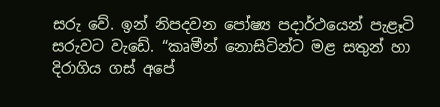සරු වේ. ඉන් නිපදවන පෝෂ්‍ය පදාර්ථයෙන් පැළෑටි සරුවට වැඩේ. “කෘමීන් නොසිටින්ට මළ සතුන් හා දිරාගිය ගස් අපේ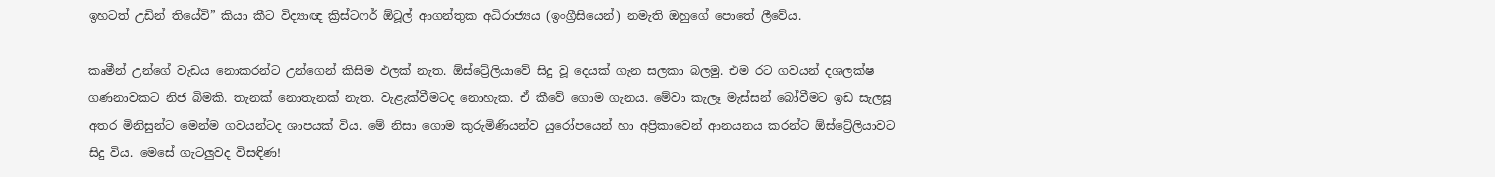ඉහටත් උඩින් තියේවි” කියා කීට විද්‍යාඥ ක්‍රිස්ටෆර් ඕටූල් ආගන්තුක අධිරාජ්‍යය (ඉංග්‍රීසියෙන්) නමැති ඔහුගේ පොතේ ලීවේය.

කෘමීන් උන්ගේ වැඩය නොකරන්ට උන්ගෙන් කිසිම ඵලක් නැත. ඕස්ට්‍රේලියාවේ සිදු වූ දෙයක් ගැන සලකා බලමු. එම රට ගවයන් දශලක්ෂ ගණනාවකට නිජ බිමකි. තැනක් නොතැනක් නැත. වැළැක්වීමටද නොහැක. ඒ කීවේ ගොම ගැනය. මේවා කැලෑ මැස්සන් බෝවීමට ඉඩ සැලසූ අතර මිනිසුන්ට මෙන්ම ගවයන්ටද ශාපයක් විය. මේ නිසා ගොම කුරුමිණියන්ව යුරෝපයෙන් හා අප්‍රිකාවෙන් ආනයනය කරන්ට ඕස්ට්‍රේලියාවට සිදු විය. මෙසේ ගැටලුවද විසඳිණ!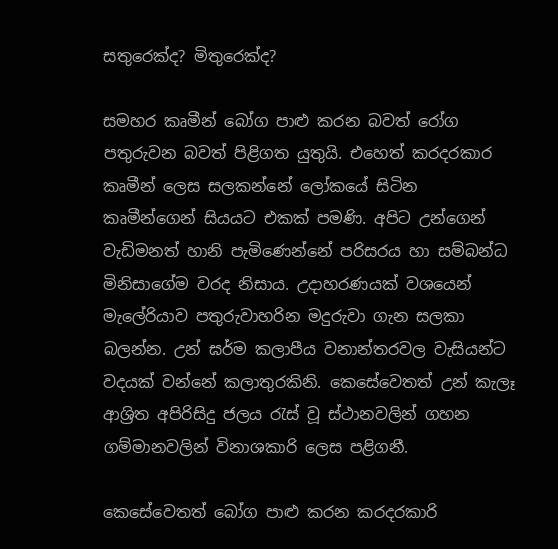සතුරෙක්ද? මිතුරෙක්ද?

සමහර කෘමීන් බෝග පාළු කරන බවත් රෝග පතුරුවන බවත් පිළිගත යුතුයි. එහෙත් කරදරකාර කෘමීන් ලෙස සලකන්නේ ලෝකයේ සිටින කෘමීන්ගෙන් සියයට එකක් පමණි. අපිට උන්ගෙන් වැඩිමනත් හානි පැමිණෙන්නේ පරිසරය හා සම්බන්ධ මිනිසාගේම වරද නිසාය. උදාහරණයක් වශයෙන් මැලේරියාව පතුරුවාහරින මදුරුවා ගැන සලකා බලන්න. උන් ඝර්ම කලාපීය වනාන්තරවල වැසියන්ට වදයක් වන්නේ කලාතුරකිනි. කෙසේවෙතත් උන් කැලෑ ආශ්‍රිත අපිරිසිදු ජලය රැස් වූ ස්ථානවලින් ගහන ගම්මානවලින් විනාශකාරි ලෙස පළිගනී.

කෙසේවෙතත් බෝග පාළු කරන කරදරකාරි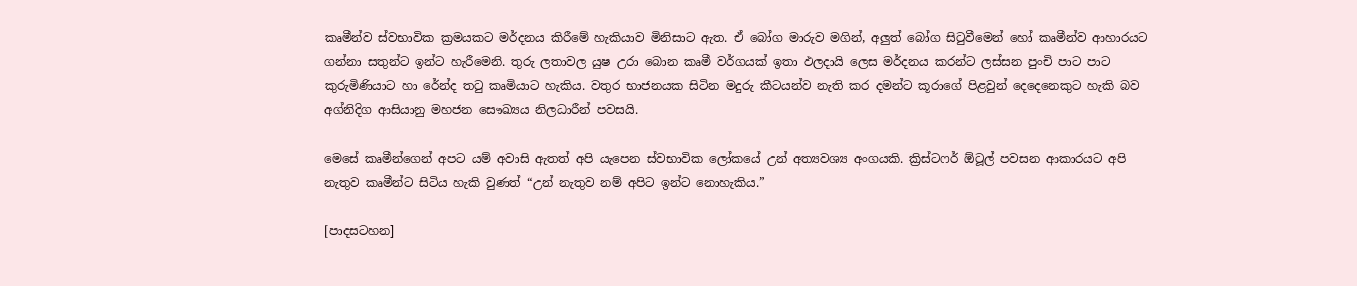කෘමීන්ව ස්වභාවික ක්‍රමයකට මර්දනය කිරීමේ හැකියාව මිනිසාට ඇත. ඒ බෝග මාරුව මගින්, අලුත් බෝග සිටුවීමෙන් හෝ කෘමීන්ව ආහාරයට ගන්නා සතුන්ට ඉන්ට හැරීමෙනි. තුරු ලතාවල යුෂ උරා බොන කෘමී වර්ගයක් ඉතා ඵලදායි ලෙස මර්දනය කරන්ට ලස්සන පුංචි පාට පාට කුරුමිණියාට හා රේන්ද තටු කෘමියාට හැකිය. වතුර භාජනයක සිටින මදුරු කීටයන්ව නැති කර දමන්ට කූරාගේ පිළවුන් දෙදෙනෙකුට හැකි බව අග්නිදිග ආසියානු මහජන සෞඛ්‍යය නිලධාරීන් පවසයි.

මෙසේ කෘමීන්ගෙන් අපට යම් අවාසි ඇතත් අපි යැපෙන ස්වභාවික ලෝකයේ උන් අත්‍යවශ්‍ය අංගයකි. ක්‍රිස්ටෆර් ඕටූල් පවසන ආකාරයට අපි නැතුව කෘමීන්ට සිටිය හැකි වුණත් “උන් නැතුව නම් අපිට ඉන්ට නොහැකිය.”

[පාදසටහන]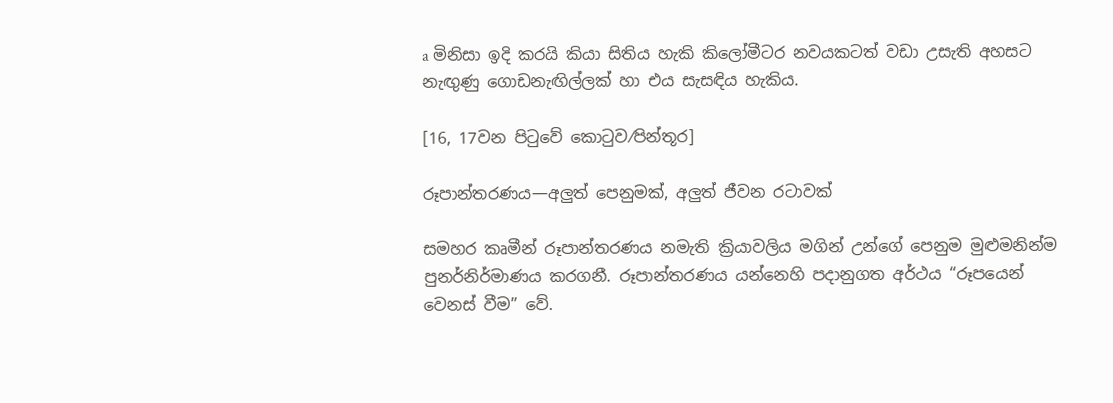a මිනිසා ඉදි කරයි කියා සිතිය හැකි කිලෝමීටර නවයකටත් වඩා උසැති අහසට නැඟුණු ගොඩනැඟිල්ලක් හා එය සැසඳිය හැකිය.

[16, 17වන පිටුවේ කොටුව⁄පින්තූර]

රූපාන්තරණය—අලුත් පෙනුමක්, අලුත් ජීවන රටාවක්

සමහර කෘමීන් රූපාන්තරණය නමැති ක්‍රියාවලිය මගින් උන්ගේ පෙනුම මුළුමනින්ම පුනර්නිර්මාණය කරගනී. රූපාන්තරණය යන්නෙහි පදානුගත අර්ථය “රූපයෙන් වෙනස් වීම” වේ.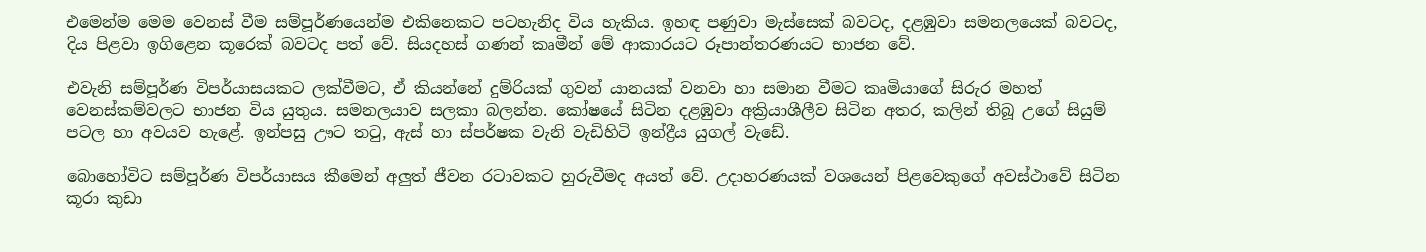එමෙන්ම මෙම වෙනස් වීම සම්පූර්ණයෙන්ම එකිනෙකට පටහැනිද විය හැකිය. ඉහඳ පණුවා මැස්සෙක් බවටද, දළඹුවා සමනලයෙක් බවටද, දිය පිළවා ඉගිළෙන කූරෙක් බවටද පත් වේ. සියදහස් ගණන් කෘමීන් මේ ආකාරයට රූපාන්තරණයට භාජන වේ.

එවැනි සම්පූර්ණ විපර්යාසයකට ලක්වීමට, ඒ කියන්නේ දුම්රියක් ගුවන් යානයක් වනවා හා සමාන වීමට කෘමියාගේ සිරුර මහත් වෙනස්කම්වලට භාජන විය යුතුය. සමනලයාව සලකා බලන්න. කෝෂයේ සිටින දළඹුවා අක්‍රියාශීලීව සිටින අතර, කලින් තිබූ උගේ සියුම් පටල හා අවයව හැළේ. ඉන්පසු ඌට තටු, ඇස් හා ස්පර්ෂක වැනි වැඩිහිටි ඉන්ද්‍රීය යුගල් වැඩේ.

බොහෝවිට සම්පූර්ණ විපර්යාසය කීමෙන් අලුත් ජීවන රටාවකට හුරුවීමද අයත් වේ. උදාහරණයක් වශයෙන් පිළවෙකුගේ අවස්ථාවේ සිටින කූරා කුඩා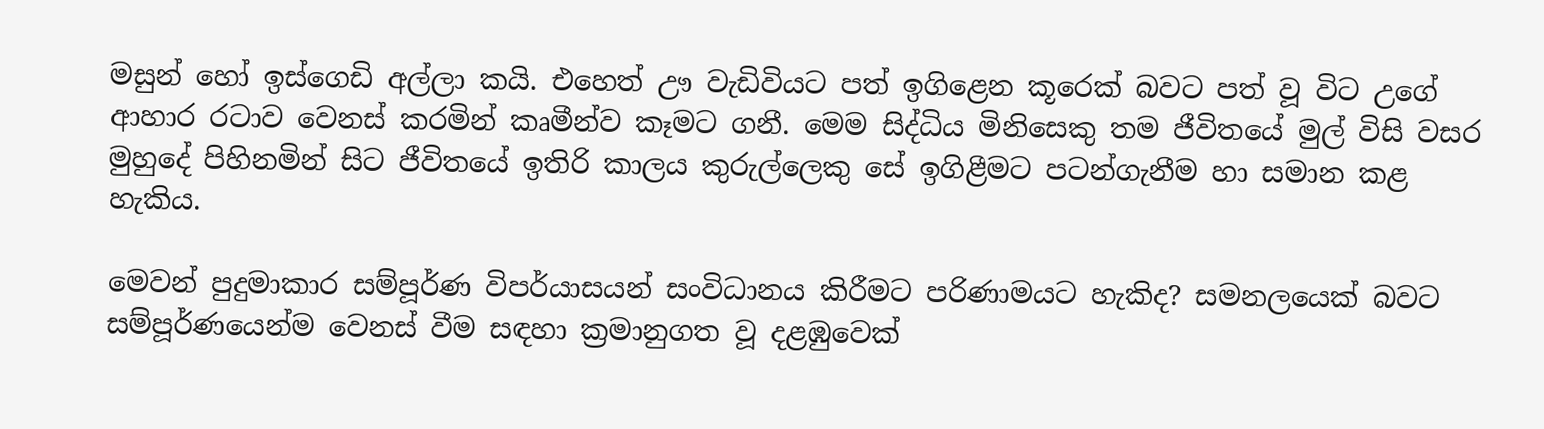මසුන් හෝ ඉස්ගෙඩි අල්ලා කයි. එහෙත් ඌ වැඩිවියට පත් ඉගිළෙන කූරෙක් බවට පත් වූ විට උගේ ආහාර රටාව වෙනස් කරමින් කෘමීන්ව කෑමට ගනී. මෙම සිද්ධිය මිනිසෙකු තම ජීවිතයේ මුල් විසි වසර මුහුදේ පිහිනමින් සිට ජීවිතයේ ඉතිරි කාලය කුරුල්ලෙකු සේ ඉගිළීමට පටන්ගැනීම හා සමාන කළ හැකිය.

මෙවන් පුදුමාකාර සම්පූර්ණ විපර්යාසයන් සංවිධානය කිරීමට පරිණාමයට හැකිද? සමනලයෙක් බවට සම්පූර්ණයෙන්ම වෙනස් වීම සඳහා ක්‍රමානුගත වූ දළඹුවෙක්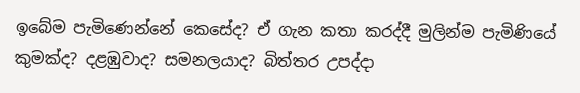ඉබේම පැමිණෙන්නේ කෙසේද? ඒ ගැන කතා කරද්දී මුලින්ම පැමිණියේ කුමක්ද? දළඹුවාද? සමනලයාද? බිත්තර උපද්දා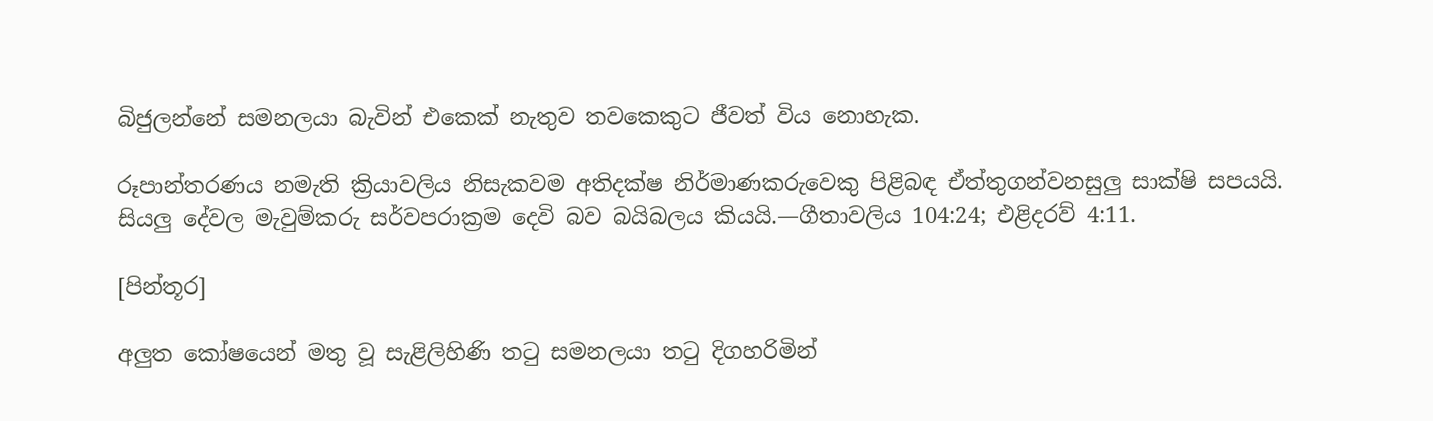බිජුලන්නේ සමනලයා බැවින් එකෙක් නැතුව තවකෙකුට ජීවත් විය නොහැක.

රූපාන්තරණය නමැති ක්‍රියාවලිය නිසැකවම අතිදක්ෂ නිර්මාණකරුවෙකු පිළිබඳ ඒත්තුගන්වනසුලු සාක්ෂි සපයයි. සියලු දේවල මැවුම්කරු සර්වපරාක්‍රම දෙවි බව බයිබලය කියයි.—ගීතාවලිය 104:24; එළිදරව් 4:11.

[පින්තූර]

අලුත කෝෂයෙන් මතු වූ සැළිලිහිණි තටු සමනලයා තටු දිගහරිමින්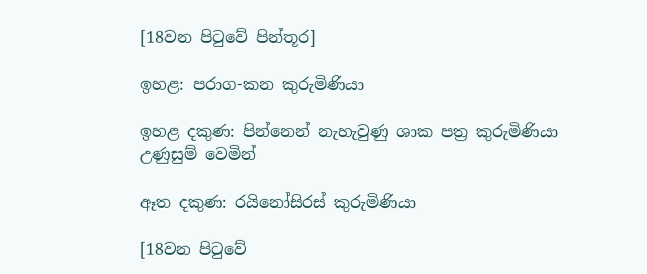[18වන පිටුවේ පින්තූර]

ඉහළ: පරාග-කන කුරුමිණියා

ඉහළ දකුණ: පින්නෙන් නැහැවුණු ශාක පත්‍ර කුරුමිණියා උණුසුම් වෙමින්

ඈත දකුණ: රයිනෝසිරස් කුරුමිණියා

[18වන පිටුවේ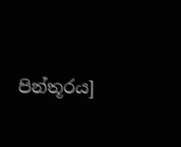පින්තූරය]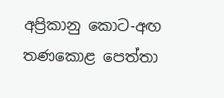අප්‍රිකානු කොට-අඟ තණකොළ පෙත්තා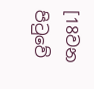[18වන පිටුවේ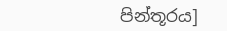පින්තූරය]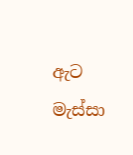ඇට මැස්සා